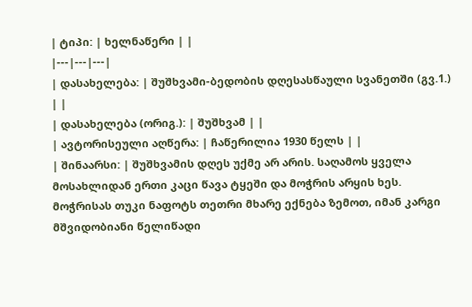| ტიპი: | ხელნაწერი | |
|---|---|---|
| დასახელება: | შუშხვამი-ბედობის დღესასწაული სვანეთში (გვ.1.) | |
| დასახელება (ორიგ.): | შუშხვამ | |
| ავტორისეული აღწერა: | ჩაწერილია 1930 წელს | |
| შინაარსი: | შუშხვამის დღეს უქმე არ არის. საღამოს ყველა მოსახლიდან ერთი კაცი წავა ტყეში და მოჭრის არყის ხეს. მოჭრისას თუკი ნაფოტს თეთრი მხარე ექნება ზემოთ, იმან კარგი მშვიდობიანი წელიწადი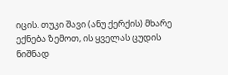იცის. თუკი შავი (ანუ ქერქის) მხარე ექნება ზემოთ, ის ყველას ცუდის ნიშნად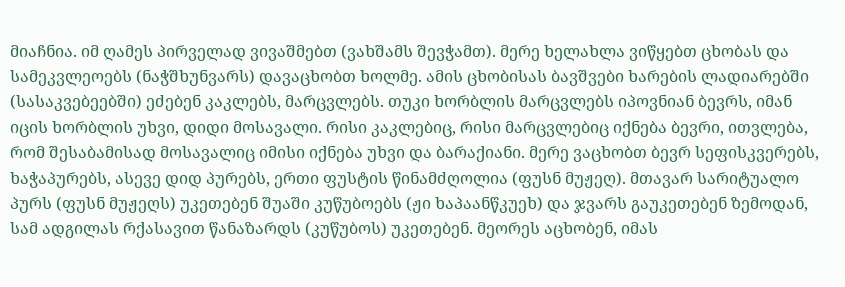მიაჩნია. იმ ღამეს პირველად ვივაშმებთ (ვახშამს შევჭამთ). მერე ხელახლა ვიწყებთ ცხობას და სამეკვლეოებს (ნაჭშხუნვარს) დავაცხობთ ხოლმე. ამის ცხობისას ბავშვები ხარების ლადიარებში (სასაკვებეებში) ეძებენ კაკლებს, მარცვლებს. თუკი ხორბლის მარცვლებს იპოვნიან ბევრს, იმან იცის ხორბლის უხვი, დიდი მოსავალი. რისი კაკლებიც, რისი მარცვლებიც იქნება ბევრი, ითვლება, რომ შესაბამისად მოსავალიც იმისი იქნება უხვი და ბარაქიანი. მერე ვაცხობთ ბევრ სეფისკვერებს, ხაჭაპურებს, ასევე დიდ პურებს, ერთი ფუსტის წინამძღოლია (ფუსნ მუჟეღ). მთავარ სარიტუალო პურს (ფუსნ მუჟეღს) უკეთებენ შუაში კუწუბოებს (ჟი ხაპაანწკუეხ) და ჯვარს გაუკეთებენ ზემოდან, სამ ადგილას რქასავით წანაზარდს (კუწუბოს) უკეთებენ. მეორეს აცხობენ, იმას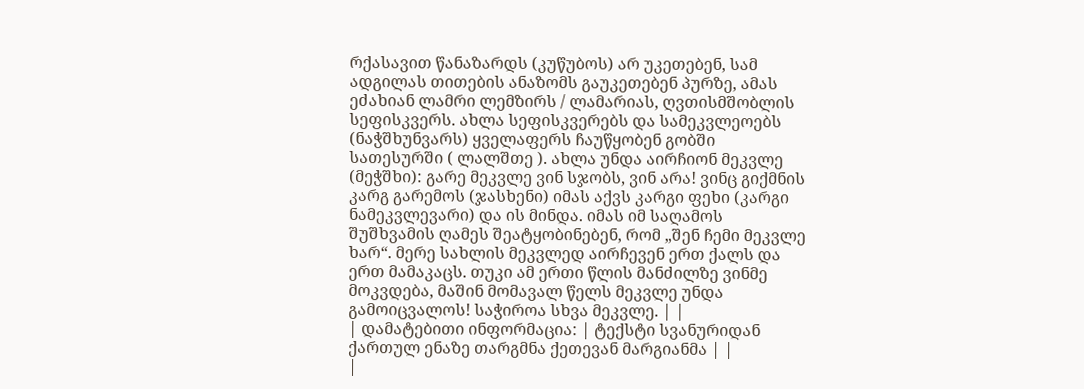რქასავით წანაზარდს (კუწუბოს) არ უკეთებენ, სამ ადგილას თითების ანაზომს გაუკეთებენ პურზე, ამას ეძახიან ლამრი ლემზირს / ლამარიას, ღვთისმშობლის სეფისკვერს. ახლა სეფისკვერებს და სამეკვლეოებს (ნაჭშხუნვარს) ყველაფერს ჩაუწყობენ გობში სათესურში ( ლალშთე ). ახლა უნდა აირჩიონ მეკვლე (მეჭშხი): გარე მეკვლე ვინ სჯობს, ვინ არა! ვინც გიქმნის კარგ გარემოს (ჯასხენი) იმას აქვს კარგი ფეხი (კარგი ნამეკვლევარი) და ის მინდა. იმას იმ საღამოს შუშხვამის ღამეს შეატყობინებენ, რომ „შენ ჩემი მეკვლე ხარ“. მერე სახლის მეკვლედ აირჩევენ ერთ ქალს და ერთ მამაკაცს. თუკი ამ ერთი წლის მანძილზე ვინმე მოკვდება, მაშინ მომავალ წელს მეკვლე უნდა გამოიცვალოს! საჭიროა სხვა მეკვლე. | |
| დამატებითი ინფორმაცია: | ტექსტი სვანურიდან ქართულ ენაზე თარგმნა ქეთევან მარგიანმა | |
|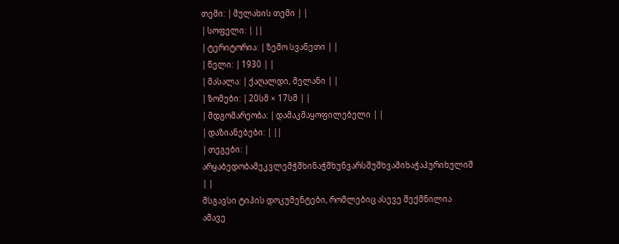თემი: | მულახის თემი | |
| სოფელი: | ||
| ტერიტორია: | ზემო სვანეთი | |
| წელი: | 1930 | |
| მასალა: | ქაღალდი, მელანი | |
| ზომები: | 20სმ × 17სმ | |
| მდგომარეობა: | დამაკმაყოფილებელი | |
| დაზიანებები: | ||
| თეგები: | არყაბედობამეკვლემჭშხინაჭშხუნვარსშუშხვამიხაჭაპურიხულიშ | |
მსგავსი ტიპის დოკუმენტები, რომლებიც ასევე შექმნილია ამავე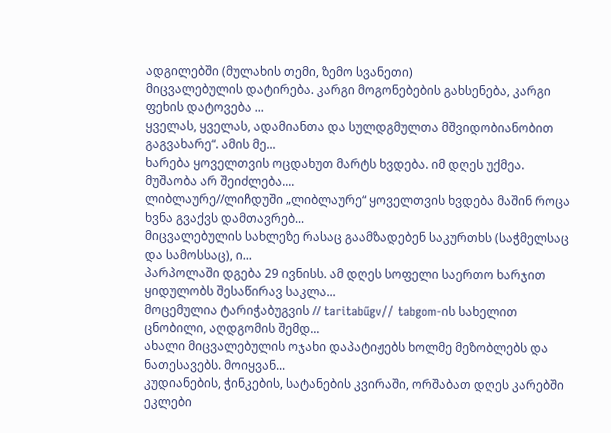ადგილებში (მულახის თემი, ზემო სვანეთი)
მიცვალებულის დატირება. კარგი მოგონებების გახსენება, კარგი ფეხის დატოვება ...
ყველას, ყველას, ადამიანთა და სულდგმულთა მშვიდობიანობით გაგვახარე“. ამის მე...
ხარება ყოველთვის ოცდახუთ მარტს ხვდება. იმ დღეს უქმეა. მუშაობა არ შეიძლება....
ლიბლაურე//ლიჩდუში „ლიბლაურე“ ყოველთვის ხვდება მაშინ როცა ხვნა გვაქვს დამთავრებ...
მიცვალებულის სახლეზე რასაც გაამზადებენ საკურთხს (საჭმელსაც და სამოსსაც), ი...
პარპოლაში დგება 29 ივნისს. ამ დღეს სოფელი საერთო ხარჯით ყიდულობს შესაწირავ საკლა...
მოცემულია ტარიჭაბუგვის // taritabűgv// tabgom-ის სახელით ცნობილი, აღდგომის შემდ...
ახალი მიცვალებულის ოჯახი დაპატიჟებს ხოლმე მეზობლებს და ნათესავებს. მოიყვან...
კუდიანების, ჭინკების, სატანების კვირაში, ორშაბათ დღეს კარებში ეკლები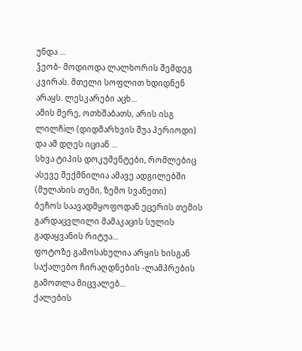უნდა ...
ჴეობ- მოდიოდა ლალხორის შემდეგ კვირას. მთელი სოფლით ხდიდნენ არაყს. ლესკარები აცხ...
ამის მერე, ოთხშაბათს, არის ისგ ლილჩìლ (დიდმარხვის შუა პერიოდი) და ამ დღეს იციან ...
სხვა ტიპის დოკუმენტები, რომლებიც ასევე შექმნილია ამავე ადგილებში (მულახის თემი, ზემო სვანეთი)
ბეჩოს საავადმყოფოდან ეცერის თემის გარდაცვლილი მამაკაცის სულის გადაყვანის რიტუა...
ფოტოზე გამოსახულია არყის ხისგან საქალებო ჩირაღდნების -ლამპრების გამოთლა მიცვალებ...
ქალების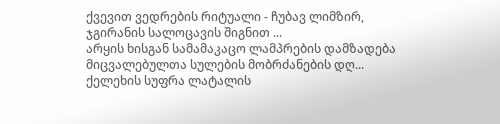ქვევით ვედრების რიტუალი - ჩუბავ ლიმზირ, ჯგირანის სალოცავის შიგნით ...
არყის ხისგან სამამაკაცო ლამპრების დამზადება მიცვალებულთა სულების მობრძანების დღ...
ქელეხის სუფრა ლატალის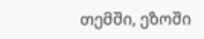თემში, ეზოში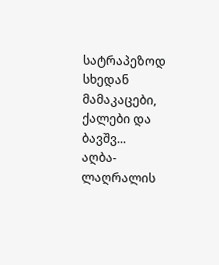სატრაპეზოდ სხედან მამაკაცები, ქალები და ბავშვ...
აღბა-ლაღრალის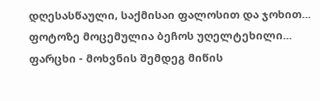დღესასწაული, საქმისაი ფალოსით და ჯოხით...
ფოტოზე მოცემულია ბეჩოს უღელტეხილი...
ფარცხი - მოხვნის შემდეგ მიწის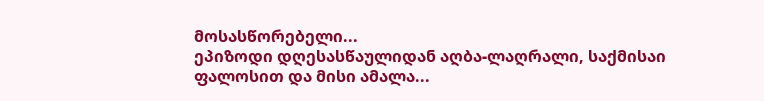მოსასწორებელი...
ეპიზოდი დღესასწაულიდან აღბა-ლაღრალი, საქმისაი ფალოსით და მისი ამალა...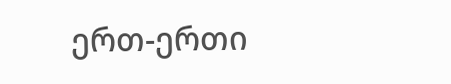ერთ-ერთი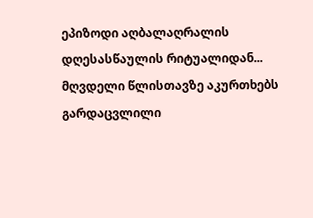ეპიზოდი აღბალაღრალის დღესასწაულის რიტუალიდან...
მღვდელი წლისთავზე აკურთხებს გარდაცვლილი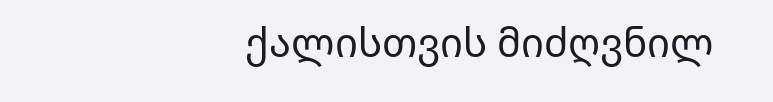ქალისთვის მიძღვნილ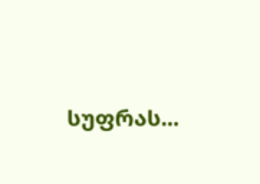სუფრას...